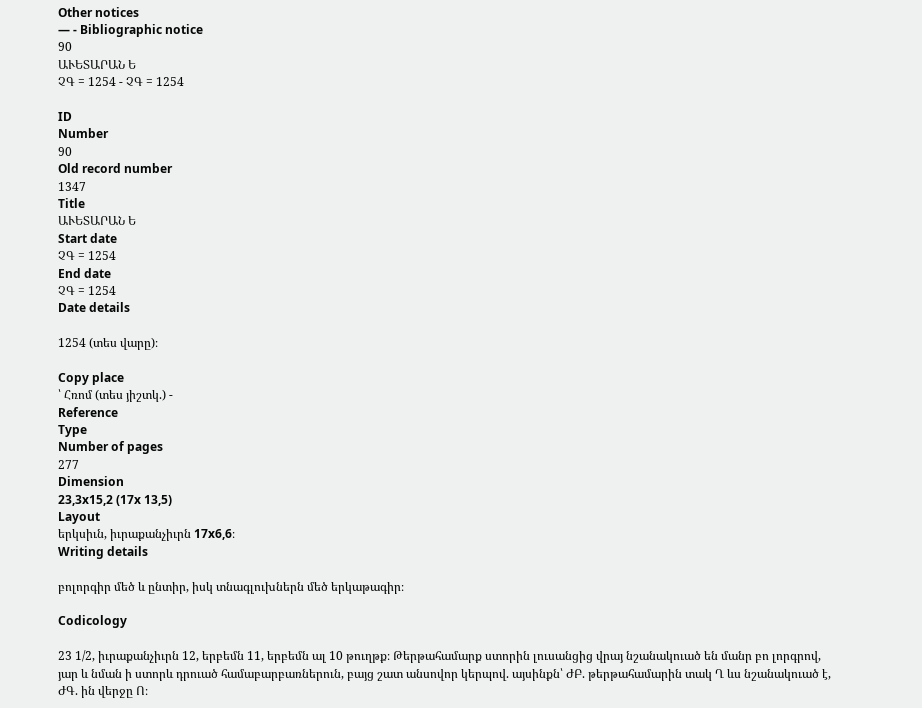Other notices
— - Bibliographic notice
90
ԱՒԵՏԱՐԱՆ Ե
ՉԳ = 1254 - ՉԳ = 1254

ID
Number
90
Old record number
1347
Title
ԱՒԵՏԱՐԱՆ Ե
Start date
ՉԳ = 1254
End date
ՉԳ = 1254
Date details

1254 (տես վարը)։

Copy place
՝ Հռոմ (տես յիշտկ.) -
Reference
Type
Number of pages
277
Dimension
23,3x15,2 (17x 13,5)
Layout
երկսիւն, իւրաքանչիւրն 17x6,6։
Writing details

բոլորգիր մեծ և ընտիր, իսկ տնագլուխներն մեծ երկաթագիր։

Codicology

23 1/2, իւրաքանչիւրն 12, երբեմն 11, երբեմն ալ 10 թուղթք։ Թերթահամարք ստորին լուսանցից վրայ նշանակուած են մանր բո լորգրով, յար և նման ի ստորև դրուած համաբարբառներուն, բայց շատ անսովոր կերպով. այսինքն՝ ԺԲ. թերթահամարին տակ Ղ ևս նշանակուած է, ԺԳ. ին վերջը Ո։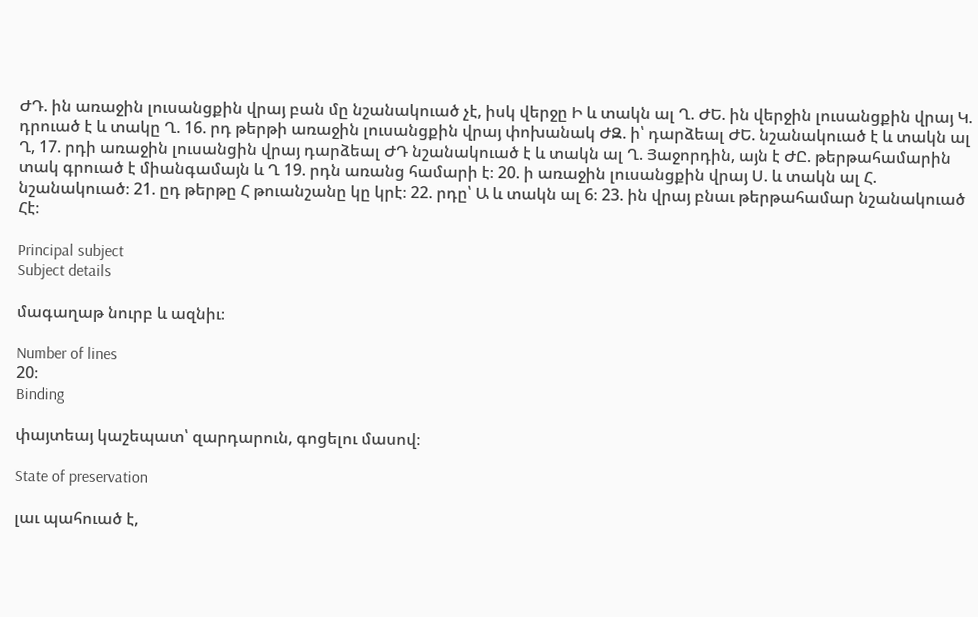ԺԴ. ին առաջին լուսանցքին վրայ բան մը նշանակուած չէ, իսկ վերջը Ի և տակն ալ Ղ. ԺԵ. ին վերջին լուսանցքին վրայ Կ. դրուած է և տակը Ղ. 16. րդ թերթի առաջին լուսանցքին վրայ փոխանակ ԺԶ. ի՝ դարձեալ ԺԵ. նշանակուած է և տակն ալ Ղ, 17. րդի առաջին լուսանցին վրայ դարձեալ ԺԴ նշանակուած է և տակն ալ Ղ. Յաջորդին, այն է ԺԸ. թերթահամարին տակ գրուած է միանգամայն և Ղ 19. րդն առանց համարի է։ 20. ի առաջին լուսանցքին վրայ Ս. և տակն ալ Հ. նշանակուած։ 21. ըդ թերթը Հ թուանշանը կը կրէ։ 22. րդը՝ Ա և տակն ալ 6։ 23. ին վրայ բնաւ թերթահամար նշանակուած Հէ։

Principal subject
Subject details

մագաղաթ նուրբ և ազնիւ։

Number of lines
20։
Binding

փայտեայ կաշեպատ՝ զարդարուն, գոցելու մասով։

State of preservation

լաւ պահուած է,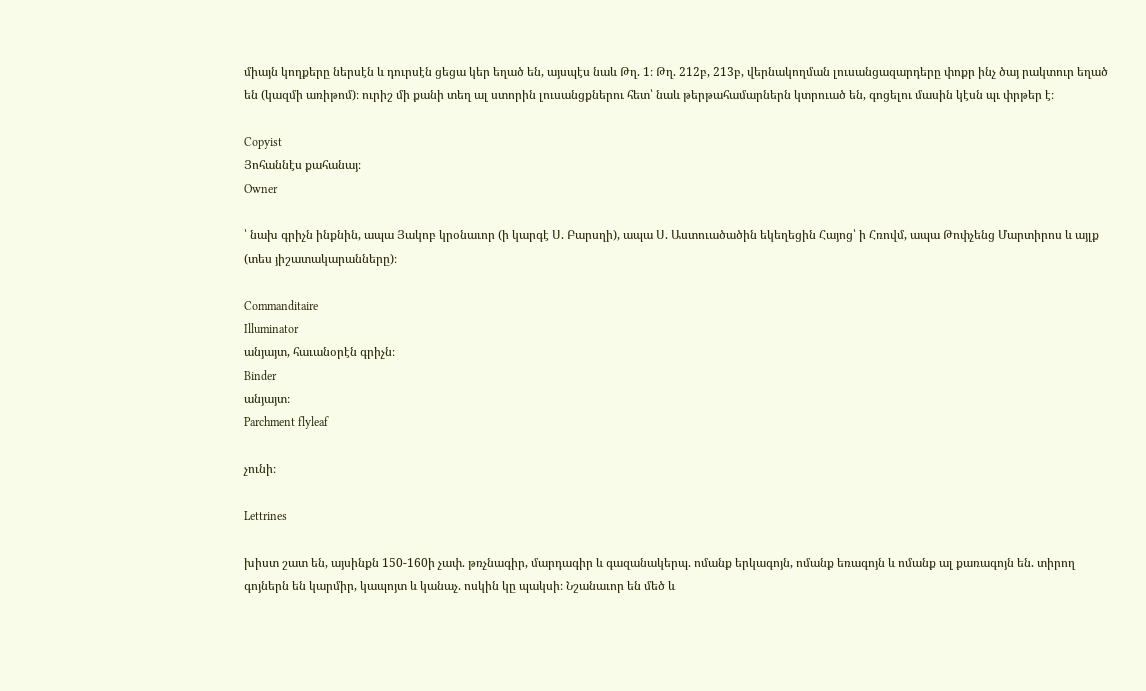միայն կողքերը ներսէն և դուրսէն ցեցա կեր եղած են, այսպէս նաև Թղ. 1։ Թղ. 212բ, 213բ, վերնակողման լուսանցազարդերը փոքր ինչ ծայ րակտուր եղած են (կազմի առիթոմ)։ ուրիշ մի քանի տեղ ալ ստորին լուսանցքներու հետ՝ նաև թերթահամարներն կտրուած են, գոցելու մասին կէսն պւ փրթեր է։

Copyist
Յոհաննէս քահանայ։
Owner

՝ նախ գրիչն ինքնին, ապա Յակոբ կրօնաւոր (ի կարգէ Ս. Բարսղի), ապա Ս. Աստուածածին եկեղեցին Հայոց՝ ի Հռովմ, ապա Թոփչենց Մարտիրոս և այլք (տես յիշատակարանները)։

Commanditaire
Illuminator
անյայտ, հաւանօրէն գրիչն։
Binder
անյայտ։
Parchment flyleaf

չունի։

Lettrines

խիստ շատ են, այսինքն 150-160ի չափ. թռչնագիր, մարդագիր և գազանակերպ. ոմանք երկագոյն, ոմանք եռագոյն և ոմանք ալ քառագոյն են. տիրող գոյներն են կարմիր, կապոյտ և կանաչ. ոսկին կը պակսի։ Նշանաւոր են մեծ և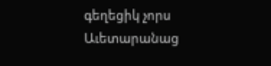գեղեցիկ չորս Աւետարանաց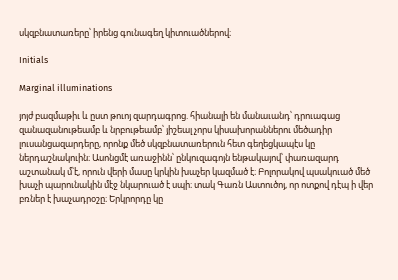սկզբնատառերը՝ իրենց գունագեղ կիտուածներով։

Initials

Marginal illuminations

յոյժ բազմաթիւ և ըստ թուոյ զարդագրոց. հիանալի են մանաւանդ՝ դրուագաց զանազանութեամբ և նրբութեամբ՝ յիշեալ չորս կիսախորաններու մեծադիր լուսանցազարդերը, որոնք մեծ սկզբնատառերուն հետ գեղեցկապէս կը ներդաշնակուին։ Ասոնցմէ առաջինն՝ ընկուզագոյն ենթակայով՝ փառազարդ աշտանակ մ՝է, որուն վերի մասը կրկին խաչեր կազմած է։ Բոլորակով պսակուած մեծ խաչի պարունակին մէջ նկարուած է սպի։ տակ Գառն Աստուծոյ, որ ոտքով դէպ ի վեր բռներ է խաչադրօշը։ Երկրորդը կը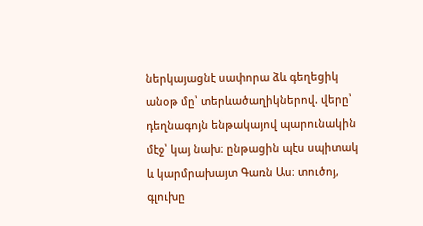ներկայացնէ սափորա ձև գեղեցիկ անօթ մը՝ տերևածաղիկներով. վերը՝ դեղնագոյն ենթակայով պարունակին մէջ՝ կայ նախ։ ընթացին պէս սպիտակ և կարմրախայտ Գառն Աս։ տուծոյ, գլուխը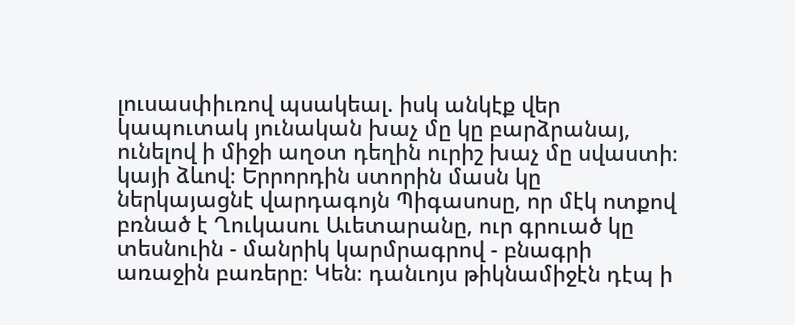լուսասփիւռով պսակեալ. իսկ անկէք վեր կապուտակ յունական խաչ մը կը բարձրանայ, ունելով ի միջի աղօտ դեղին ուրիշ խաչ մը սվաստի։ կայի ձևով։ Երրորդին ստորին մասն կը ներկայացնէ վարդագոյն Պիգասոսը, որ մէկ ոտքով բռնած է Ղուկասու Աւետարանը, ուր գրուած կը տեսնուին - մանրիկ կարմրագրով - բնագրի առաջին բառերը։ Կեն։ դանւոյս թիկնամիջէն դէպ ի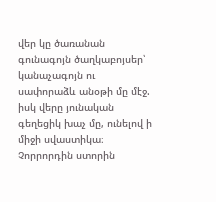վեր կը ծառանան գունագոյն ծաղկաբոյսեր՝ կանաչագոյն ու սափորաձև անօթի մը մէջ. իսկ վերը յունական գեղեցիկ խաչ մը, ունելով ի միջի սվաստիկա։ Չորրորդին ստորին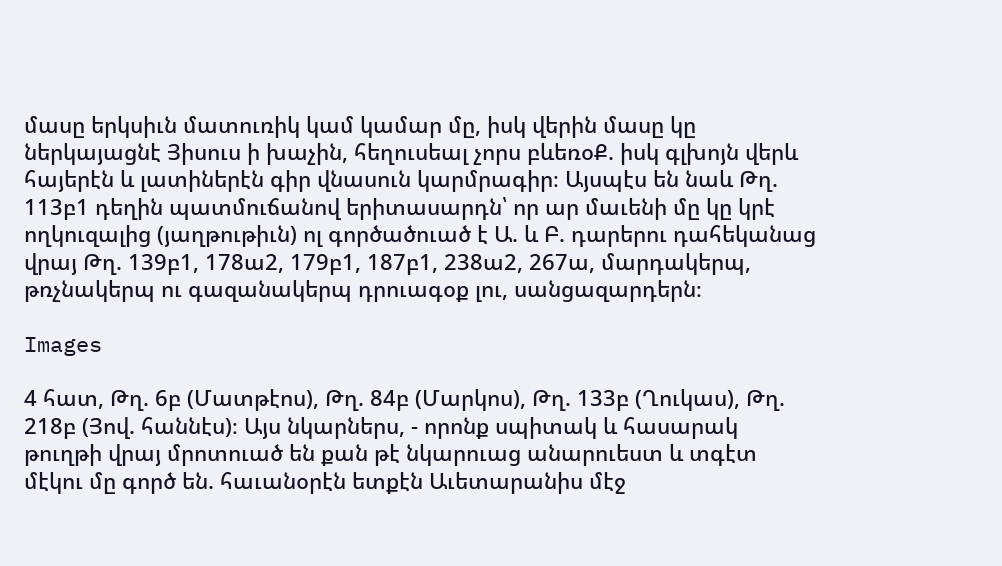մասը երկսիւն մատուռիկ կամ կամար մը, իսկ վերին մասը կը ներկայացնէ Յիսուս ի խաչին, հեղուսեալ չորս բևեռօՔ. իսկ գլխոյն վերև հայերէն և լատիներէն գիր վնասուն կարմրագիր։ Այսպէս են նաև Թղ. 113բ1 դեղին պատմուճանով երիտասարդն՝ որ ար մաւենի մը կը կրէ ողկուզալից (յաղթութիւն) ոլ գործածուած է Ա. և Բ. դարերու դահեկանաց վրայ Թղ. 139բ1, 178ա2, 179բ1, 187բ1, 238ա2, 267ա, մարդակերպ, թռչնակերպ ու գազանակերպ դրուագօք լու, սանցազարդերն։

Images

4 հատ, Թղ. 6բ (Մատթէոս), Թղ. 84բ (Մարկոս), Թղ. 133բ (Ղուկաս), Թղ. 218բ (Յով. հաննէս)։ Այս նկարներս, - որոնք սպիտակ և հասարակ թուղթի վրայ մրոտուած են քան թէ նկարուաց անարուեստ և տգէտ մէկու մը գործ են. հաւանօրէն ետքէն Աւետարանիս մէջ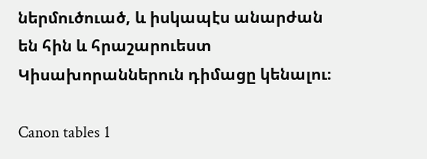ներմուծուած, և իսկապէս անարժան են հին և հրաշարուեստ Կիսախորաններուն դիմացը կենալու։

Canon tables 1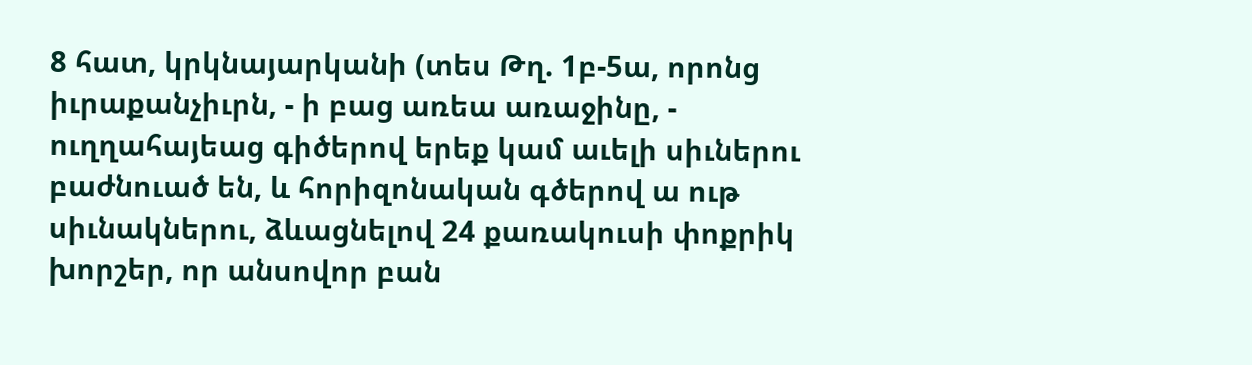8 հատ, կրկնայարկանի (տես Թղ. 1բ-5ա, որոնց իւրաքանչիւրն, - ի բաց առեա առաջինը, - ուղղահայեաց գիծերով երեք կամ աւելի սիւներու բաժնուած են, և հորիզոնական գծերով ա ութ սիւնակներու, ձևացնելով 24 քառակուսի փոքրիկ խորշեր, որ անսովոր բան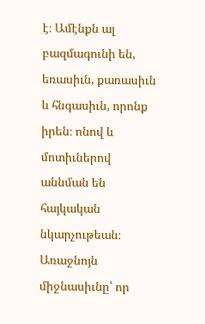է։ Ամէնքն ալ բազմագունի են, եռասիւն, քառասիւն և հնգասիւն, որոնք իրեն։ ոնով և մոտիւներով աննման են հայկական նկարչութեան։ Առաջնոյն միջնասիւնը՝ որ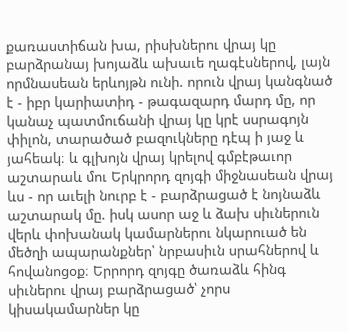քառաստիճան խա, րիսխներու վրայ կը բարձրանայ խոյաձև ախաւե ղագէսներով, լայն որմնասեան երևոյթն ունի. որուն վրայ կանգնած է - իբր կարիատիդ - թագազարդ մարդ մը, որ կանաչ պատմուճանի վրայ կը կրէ սսրագոյն փիլոն, տարածած բազուկները դէպ ի յաջ և յահեակ։ և գլխոյն վրայ կրելով գմբէթաւոր աշտարաև մու Երկրորդ զոյգի միջնասեան վրայ ևս - որ աւելի նուրբ է - բարձրացած է նոյնաձև աշտարակ մը. իսկ ասոր աջ և ձախ սիւներուն վերև փոխանակ կամարներու նկարուած են մեծղի ապարանքներ՝ նրբասիւն սրահներով և հովանոցօք։ Երրորդ զոյգը ծառաձև հինգ սիւներու վրայ բարձրացած՝ չորս կիսակամարներ կը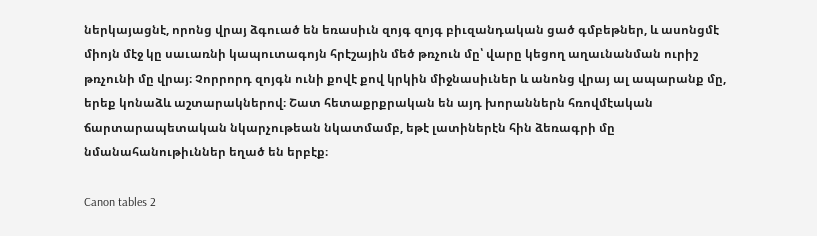ներկայացնէ, որոնց վրայ ձգուած են եռասիւն զոյգ զոյգ բիւզանդական ցած գմբեթներ, և ասոնցմէ միոյն մէջ կը սաւառնի կապուտագոյն հրէշային մեծ թռչուն մը՝ վարը կեցող աղաւնանման ուրիշ թռչունի մը վրայ։ Չորրորդ զոյգն ունի քովէ քով կրկին միջնասիւներ և անոնց վրայ ալ ապարանք մը, երեք կոնաձև աշտարակներով։ Շատ հետաքրքրական են այդ խորաններն հռովմէական ճարտարապետական նկարչութեան նկատմամբ, եթէ լատիներէն հին ձեռագրի մը նմանահանութիւններ եղած են երբէք։

Canon tables 2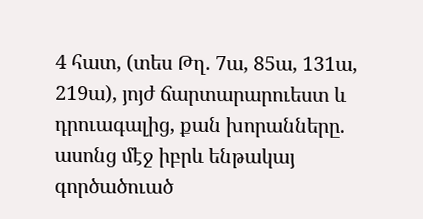4 հատ, (տես Թղ. 7ա, 85ա, 131ա, 219ա), յոյժ ճարտարարուեստ և դրուագալից, քան խորանները. ասոնց մէջ իբրև ենթակայ գործածուած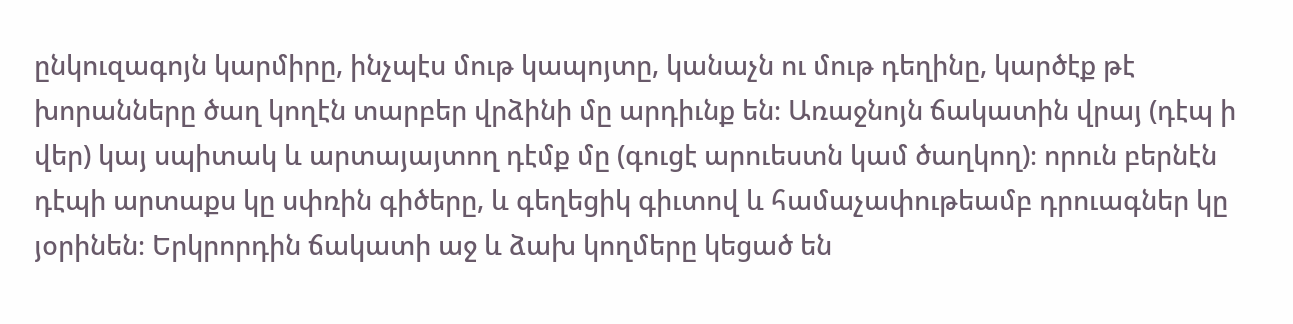ընկուզագոյն կարմիրը, ինչպէս մութ կապոյտը, կանաչն ու մութ դեղինը, կարծէք թէ խորանները ծաղ կողէն տարբեր վրձինի մը արդիւնք են։ Առաջնոյն ճակատին վրայ (դէպ ի վեր) կայ սպիտակ և արտայայտող դէմք մը (գուցէ արուեստն կամ ծաղկող)։ որուն բերնէն դէպի արտաքս կը սփռին գիծերը, և գեղեցիկ գիւտով և համաչափութեամբ դրուագներ կը յօրինեն։ Երկրորդին ճակատի աջ և ձախ կողմերը կեցած են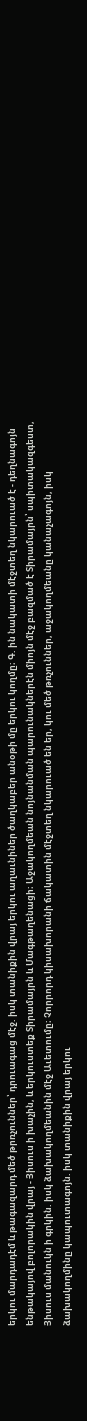երկու մարդադէմ և թագազարդ մեծ թրռչուններ՝ դրուագաց մէջ. իսկ տանիքին վրայ երկու աղաւնիներ ծաղկաբեր անօթի մը երկու կողմը։ Գ. ին նակատի մէջտեղ նկարուած է - դեղնագոյն ենթակայով բոլորակին վրայ - Յիսուս ի խաչին, և երկուստեք Տիրամայրն և Մագթաղենացի։ Աջակողմեան նոյնանման պարունակներէն միոյն մէջ բազմած է Տիրամայրն՝ սպիտակազգեստ, Յիսուս մանուկն ի գրկին. իսկ ձախակողմեանին մէջ Աւետումը։ Չորրորդ կիսախորանի ճակատին մէջտեղ նկարուած են եր, կու մեծ թռչուններ, աջակողմեանը կանաչագոյն, իսկ ձախակողմինը կապուտագոյն. իսկ տանիքին վրայ երկու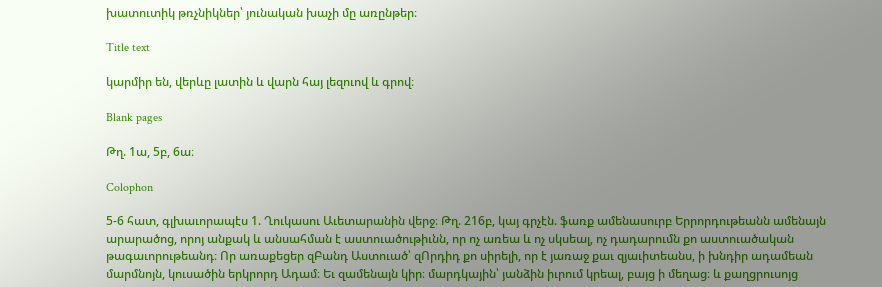խատուտիկ թռչնիկներ՝ յունական խաչի մը առընթեր։

Title text

կարմիր են, վերևը լատին և վարն հայ լեզուով և գրով։

Blank pages

Թղ. 1ա, 5բ, 6ա։

Colophon

5-6 հատ, գլխաւորապէս 1. Ղուկասու Աւետարանին վերջ։ Թղ. 216բ, կայ գրչէն. ֆառք ամենասուրբ Երրորդութեանն ամենայն արարածոց, որոյ անքակ և անսահման է աստուածութիւնն, որ ոչ առեա և ոչ սկսեալ, ոչ դադարումն քո աստուածական թագաւորութեանդ։ Որ առաքեցեր զԲանդ Աստուած՝ զՈրդիդ քո սիրելի, որ է յառաջ քաւ զյաւիտեանս, ի խնդիր ադամեան մարմնոյն, կուսածին երկրորդ Ադամ։ Եւ զամենայն կիր։ մարդկային՝ յանձին իւրում կրեալ, բայց ի մեղաց։ և քաղցրուսոյց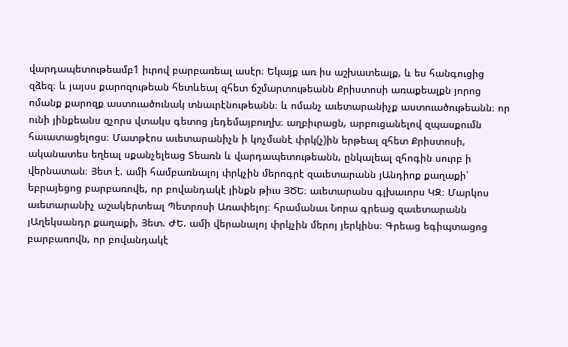վարդապետութեամբ1 իւրով բարբառեալ ասէր։ Եկայք առ իս աշխատեալք, և ես հանգուցից զձեզ։ և յայսս քարոզութեան հետևեալ զհետ ճշմարտութեանն Քրիստոսի առաքեալքն յորոց ոմանք քարոզք աստուածունակ տնաւրէնութեանն։ և ոմանչ աւետարանիչք աստուածութեանն։ որ ունի յինքեանս զչորս վտակս գետոց յեդեմայբուղխ։ աղբիւրացն, արբուցանելով զպասքումն հաւատացելոցս։ Մատթէոս աւետարանիչն ի կոչմանէ փրկ(չ)ին երթեալ զհետ Քրիստոսի, ականատես եղեալ սքանչելեաց Տեառն և վարդապետութեանն, ընկալեալ զհոգին սուրբ ի վերնատան։ Յետ է. ամի համբառնալոյ փրկչին մերոգրէ զաւետարանն յԱնդիոք քաղաքի՝ եբրայեցոց բարբառովե, որ բովանդակէ յինքն թիւս ՅԾԵ։ աւետարանս գլխաւորս ԿԶ։ Մարկոս աւետարանիչ աշակերտեալ Պետրոսի Առափելոյ։ հրամանաւ Նորա գրեաց զաւետարանն յԱղեկսանդր քաղաքի, Յետ. ԺԵ. ամի վերանալոյ փրկչին մերոյ յերկինս։ Գրեաց եգիպտացոց բարբառովն, որ բովանդակէ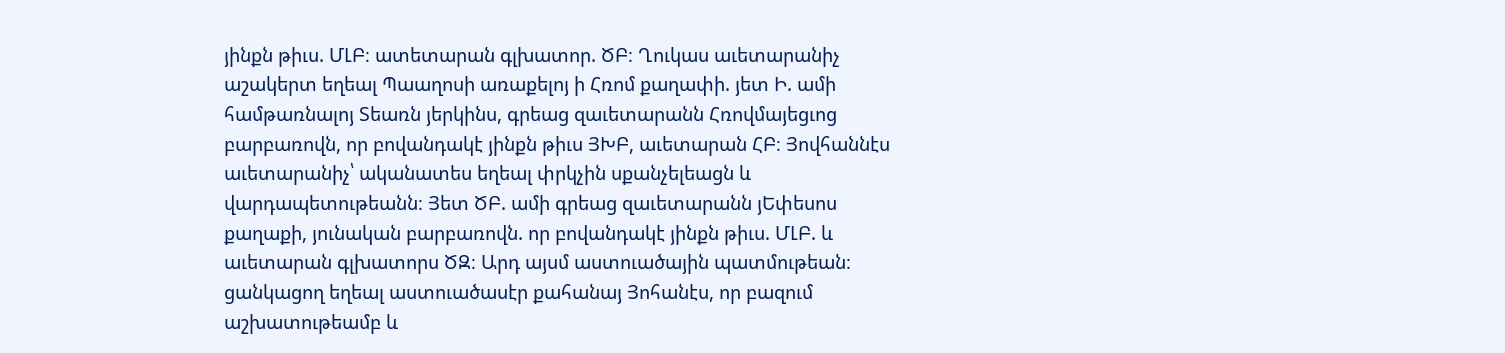յինքն թիւս. ՄԼԲ։ ատետարան գլխատոր. ԾԲ։ Ղուկաս աւետարանիչ աշակերտ եղեալ Պաաղոսի առաքելոյ ի Հռոմ քաղափի. յետ Ի. ամի համթառնալոյ Տեառն յերկինս, գրեաց զաւետարանն Հռովմայեցւոց բարբառովն, որ բովանդակէ յինքն թիւս ՅԽԲ, աւետարան ՀԲ։ Յովհաննէս աւետարանիչ՝ ականատես եղեալ փրկչին սքանչելեացն և վարդապետութեանն։ Յետ ԾԲ. ամի գրեաց զաւետարանն յԵփեսոս քաղաքի, յունական բարբառովն. որ բովանդակէ յինքն թիւս. ՄԼԲ. և աւետարան գլխատորս ԾԶ։ Արդ այսմ աստուածային պատմութեան։ ցանկացող եղեալ աստուածասէր քահանայ Յոհանէս, որ բազում աշխատութեամբ և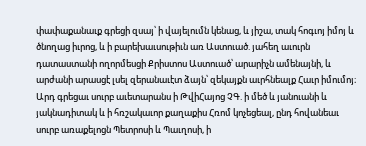փափաքանաւք գրեցի զսայ՝ ի վայելումն կենաց, և յիշա, տակ հոգւոյ իմոյ և ծնողաց իւրոց, և ի բարեխաւսութիւն առ Աստուած. յահեղ աւուրն դատաստանի ողորմեսցի Քրիստոս Աստուած՝ արարիչն ամենայնի, և արժանի արասցէ լսել զերանաւէտ ձայն՝ զեկայքն աւրհնեալք Հաւր իմումոյ։ Արդ գրեցաւ սուրբ աւետարանս ի ԹվիՀայոց ՉԳ. ի մեծ և յանուանի և յակնադիտակ և ի հռշակաւոր քաղաքիս Հռոմ կոչեցեալ, ընդ հովանեաւ սուրբ առաքելոցն Պետրոսի և Պաւղոսի, ի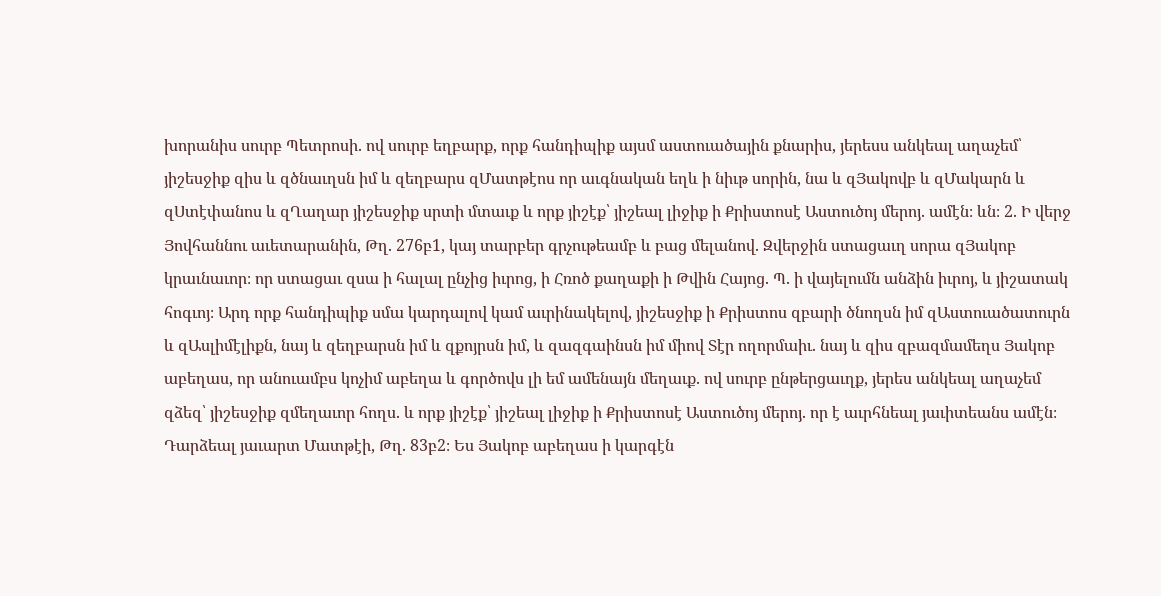խորանիս սուրբ Պետրոսի. ով սուրբ եղբարք, որք հանդիպիք այսմ աստուածային քնարիս, յերեսս անկեալ աղաչեմ՝ յիշեսջիք զիս և զծնաւղսն իմ և զեղբարս զՄատթէոս որ աւգնական եղև ի նիւթ սորին, նա և զՅակովբ և զՄակարն և զՍտէփանոս և զՂաղար յիշեսջիք սրտի մտաւք և որք յիշէք՝ յիշեալ լիջիք ի Քրիստոսէ Աստուծոյ մերոյ. ամէն։ ևն։ 2. Ի վերջ Յովհաննու աւետարանին, Թղ. 276բ1, կայ տարբեր գրչութեամբ և բաց մելանով. Զվերջին ստացաւղ սորա զՅակոբ կրաւնաւոր։ որ ստացաւ զսա ի հալալ ընչից իւրոց, ի Հռոծ քաղաքի ի Թվին Հայոց. Պ. ի վայելումն անձին իւրոյ, և յիշատակ հոգւոյ։ Արդ որք հանդիպիք սմա կարդալով կամ աւրինակելով, յիշեսջիք ի Քրիստոս զբարի ծնողսն իմ զԱստուածատուրն և զԱսլիմէլիքն, նայ և զեղբարսն իմ և զքոյրսն իմ, և զազգաինսն իմ միով Տէր ողորմաիւ. նայ և զիս զբազմամեղս Յակոբ աբեղաս, որ անուամբս կոչիմ աբեղա և գործովս լի եմ ամենայն մեղաւք. ով սուրբ ընթերցաւղք, յերես անկեալ աղաչեմ զձեզ՝ յիշեսջիք զմեղաւոր հողս. և որք յիշէք՝ յիշեալ լիջիք ի Քրիստոսէ Աստուծոյ մերոյ. որ է աւրհնեալ յաւիտեանս ամէն։ Դարձեալ յաւարտ Մատթէի, Թղ. 83բ2։ Ես Յակոբ աբեղաս ի կարգէն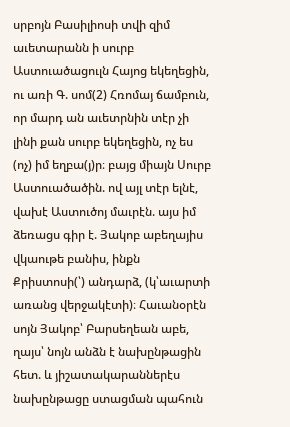սրբոյն Բասիլիոսի տվի զիմ աւետարանն ի սուրբ Աստուածացուլն Հայոց եկեղեցին, ու առի Գ. սոմ(2) Հռոմայ ճամբուն, որ մարդ ան աւետրնին տէր չի լինի քան սուրբ եկեղեցին, ոչ ես (ոչ) իմ եղբա(յ)ր։ բայց միայն Սուրբ Աստուածածին. ով այլ տէր ելնէ, վախէ Աստուծոյ մաւրէն. այս իմ ձեռացս գիր է. Յակոբ աբեղայիս վկաութե բանիս, ինքն Քրիստոսի(՝) անդարձ, (կ՝աւարտի առանց վերջակէտի)։ Հաւանօրէն սոյն Յակոբ՝ Բարսեղեան աբե, ղայս՝ նոյն անձն է նախընթացին հետ. և յիշատակարաններէս նախընթացը ստացման պահուն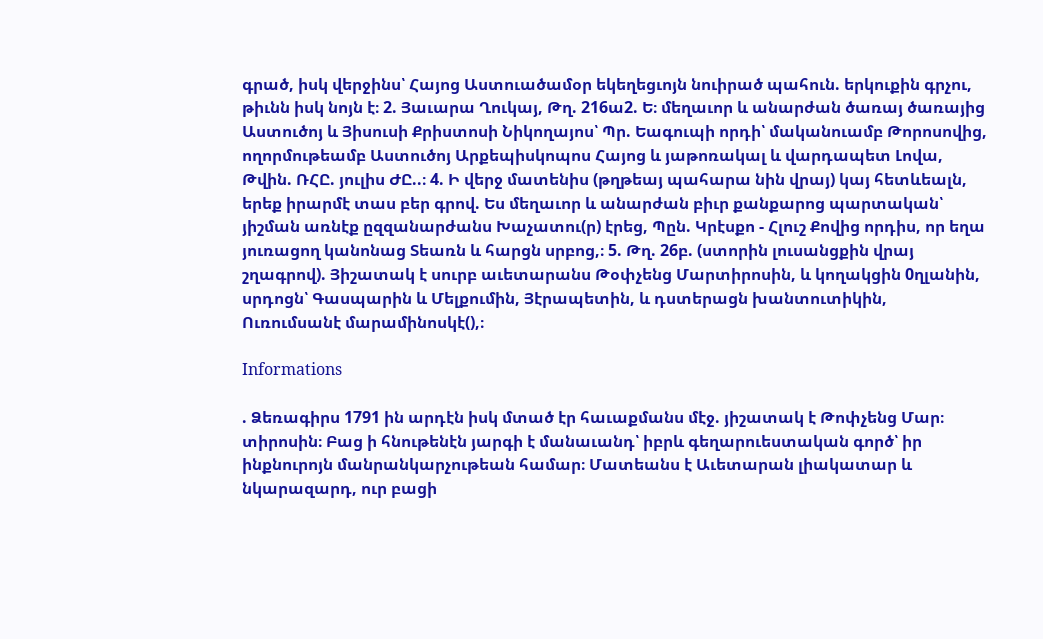գրած, իսկ վերջինս՝ Հայոց Աստուածամօր եկեղեցւոյն նուիրած պահուն. երկուքին գրչու, թիւնն իսկ նոյն է։ 2. Յաւարա Ղուկայ, Թղ. 216ա2. Ե։ մեղաւոր և անարժան ծառայ ծառայից Աստուծոյ և Յիսուսի Քրիստոսի Նիկողայոս՝ Պր. Եագուպի որդի՝ մականուամբ Թորոսովից, ողորմութեամբ Աստուծոյ Արքեպիսկոպոս Հայոց և յաթոռակալ և վարդապետ Լովա, Թվին. ՌՀԸ. յուլիս ԺԸ..։ 4. Ի վերջ մատենիս (թղթեայ պահարա նին վրայ) կայ հետևեալն, երեք իրարմէ տաս բեր գրով. Ես մեղաւոր և անարժան բիւր քանքարոց պարտական՝ յիշման առնէք ըզզանարժանս Խաչատու(ր) էրեց, Պըն. Կրէսքո - Հլուշ Քովից որդիս, որ եղա յուռացող կանոնաց Տեառն և հարցն սրբոց,։ 5. Թղ. 26բ. (ստորին լուսանցքին վրայ շղագրով). Յիշատակ է սուրբ աւետարանս Թօփչենց Մարտիրոսին, և կողակցին 0ղլանին, սրդոցն՝ Գասպարին և Մելքումին, Յէրապետին, և դստերացն խանտուտիկին, Ուռումսանէ մարամինոսկէ(),։

Informations

. Ձեռագիրս 1791 ին արդէն իսկ մտած էր հաւաքմանս մէջ. յիշատակ է Թոփչենց Մար։ տիրոսին։ Բաց ի հնութենէն յարգի է մանաւանդ՝ իբրև գեղարուեստական գործ՝ իր ինքնուրոյն մանրանկարչութեան համար։ Մատեանս է Աւետարան լիակատար և նկարազարդ, ուր բացի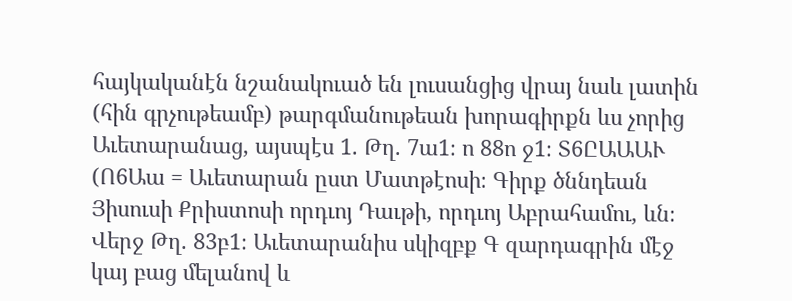հայկականէն նշանակուած են լուսանցից վրայ նաև լատին (հին գրչութեամբ) թարգմանութեան խորագիրքն ևս չորից Աւետարանաց, այսպէս 1. Թղ. 7ա1։ ո 88ո ջ1։ Տ6ԸԱԱԱՒ (Ո6Աա = Աւետարան ըստ Մատթէոսի։ Գիրք ծննդեան Յիսուսի Քրիստոսի որդւոյ Դաւթի, որդւոյ Աբրահամու, ևն։ Վերջ Թղ. 83բ1։ Աւետարանիս սկիզբք Գ զարդագրին մէջ կայ բաց մելանով և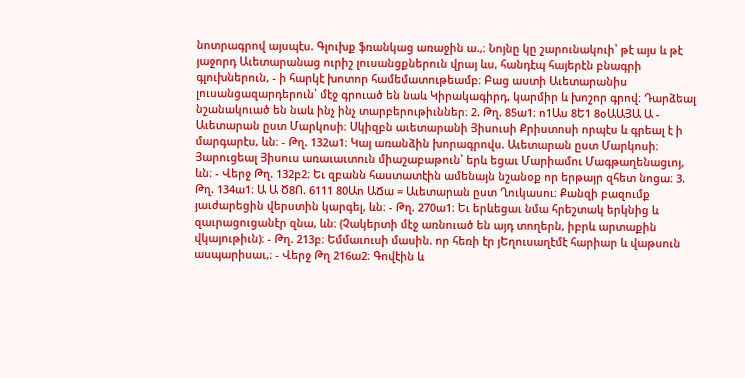նոտրագրով այսպէս. Գլուխք ֆռանկաց առաջին ա.,։ Նոյնը կը շարունակուի՝ թէ այս և թէ յաջորդ Աւետարանաց ուրիշ լուսանցքներուն վրայ ևս, հանդէպ հայերէն բնագրի գլուխներուն, - ի հարկէ խոտոր համեմատութեամբ։ Բաց աստի Աւետարանիս լուսանցազարդերուն՝ մէջ գրուած են նաև Կիրակագիրդ, կարմիր և խոշոր գրով։ Դարձեալ նշանակուած են նաև ինչ ինչ տարբերութիւններ։ 2. Թղ. 85ա1։ ո1Աս 8Ե1 8օԱԱՅԱ Ա - Աւետարան ըստ Մարկոսի։ Սկիզբն աւետարանի Յիսուսի Քրիստոսի որպէս և գրեալ է ի մարգարէս, ևն։ - Թղ. 132ա1։ Կայ առանձին խորագրովս. Աւետարան ըստ Մարկոսի։ Յարուցեալ Յիսուս առաւաւտուն միաշաբաթուն՝ երև եցաւ Մարիամու Մագթաղենացւոյ, ևն։ - Վերջ Թղ. 132բ2։ Եւ զբանն հաստատէին ամենայն նշանօք որ երթայր զհետ նոցա։ 3. Թղ. 134ա1։ Ա Ա Ծ8Ո. 6111 80Աո ԱՃա = Աւետարան ըստ Ղուկասու։ Քանզի բազումք յաւժարեցին վերստին կարգել, ևն։ - Թղ. 270ա1։ Եւ երևեցաւ նմա հրեշտակ երկնից և զաւրացուցանէր զնա, ևն։ (Չակերտի մէջ առնուած են այդ տողերն, իբրև արտաքին վկայութիւն)։ - Թղ. 213բ։ Եմմաւուսի մասին. որ հեռի էր յԵղուսաղէմէ հարիար և վաթսուն ասպարիսաւ,։ - Վերջ Թղ 216ա2։ Գովէին և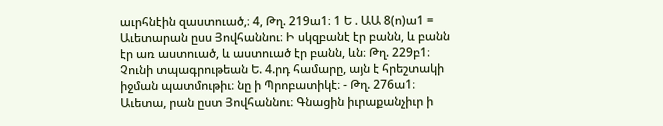աւրհնէին զաստուած,։ 4, Թղ. 219ա1։ 1 Ե . ԱԱ 8(ո)ա1 = Աւետարան ըսս Յովհաննու։ Ի սկզբանէ էր բանն, և բանն էր առ աստուած, և աստուած էր բանն, ևն։ Թղ. 229բ1։ Չունի տպագրութեան Ե. 4.րդ համարը, այն է հրեշտակի իջման պատմութիւ։ նը ի Պրոբատիկէ։ - Թղ. 276ա1։ Աւետա, րան ըստ Յովհաննու։ Գնացին իւրաքանչիւր ի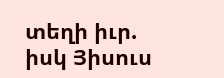տեղի իւր. իսկ Յիսուս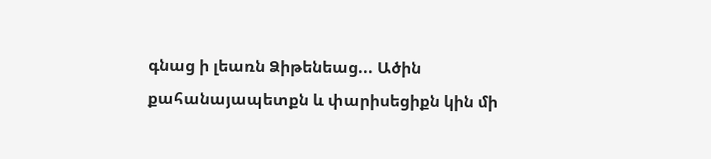գնաց ի լեառն Ձիթենեաց... Ածին քահանայապետքն և փարիսեցիքն կին մի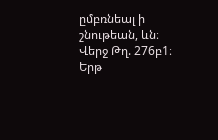ըմբռնեալ ի շնութեան, ևն։ Վերջ Թղ. 276բ1։ Երթ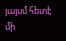յայսմ հետէ մի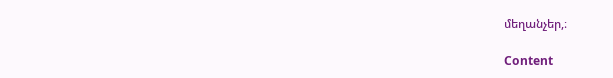մեղանչեր,։

Content